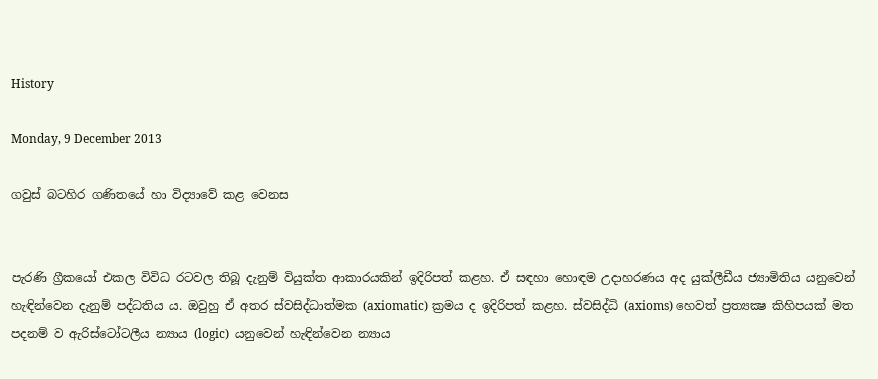History

Monday, 9 December 2013

ගවුස් බටහිර ගණිතයේ හා විද්‍යාවේ කළ වෙනස


පැරණි ග්‍රීකයෝ එකල විවිධ රටවල තිබූ දැනුම් වියුක්ත ආකාරයකින් ඉදිරිපත් කළහ. ඒ සඳහා හොඳම උදාහරණය අද යුක්ලීඩීය ජ්‍යාමිතිය යනුවෙන් හැඳින්වෙන දැනුම් පද්ධතිය ය. ඔවුහු ඒ අතර ස්වසිද්ධාත්මක (axiomatic) ක්‍රමය ද ඉදිරිපත් කළහ. ස්වසිද්ධි (axioms) හෙවත් ප්‍රත්‍යක්‍ෂ කිහිපයක් මත පදනම් ව ඇරිස්ටෝටලීය න්‍යාය (logic)  යනුවෙන් හැඳින්වෙන න්‍යාය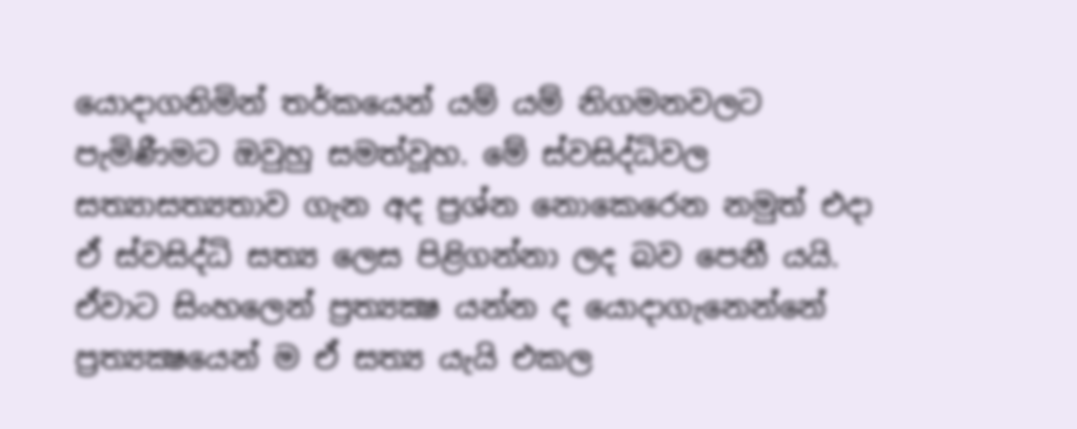යොදාගනිමින් තර්කයෙන් යම් යම් නිගමනවලට පැමිණීමට ඔවුහු සමත්වූහ. මේ ස්වසිද්ධිවල සත්‍යාසත්‍යතාව ගැන අද ප්‍රශ්න නොකෙරෙන නමුත් එදා ඒ ස්වසිද්ධි සත්‍ය ලෙස පිළිගන්නා ලද බව පෙනී යයි. ඒවාට සිංහලෙන් ප්‍රත්‍යක්‍ෂ යන්න ද යොදාගැනෙන්නේ ප්‍රත්‍යක්‍ෂයෙන් ම ඒ සත්‍ය යැයි එකල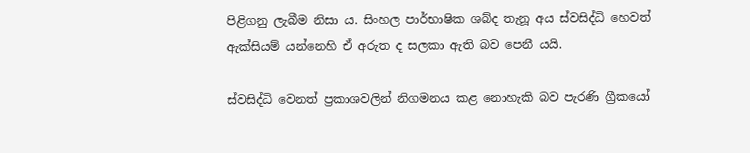පිළිගනු ලැබීම නිසා ය. සිංහල පාර්භාෂික ශබ්ද තැනූ අය ස්වසිද්ධි හෙවත් ඇක්සියම් යන්නෙහි ඒ අරුත ද සලකා ඇති බව පෙනී යයි.

ස්වසිද්ධි වෙනත් ප්‍රකාශවලින් නිගමනය කළ නොහැකි බව පැරණි ග්‍රීකයෝ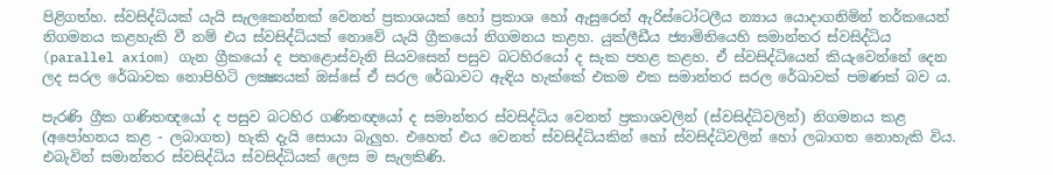පිළිගත්හ. ස්වසිද්ධියක් යැයි සැලකෙන්නක් වෙනත් ප්‍රකාශයක් හෝ ප්‍රකාශ හෝ ඇසුරෙන් ඇරිස්ටෝටලීය න්‍යාය යොදාගනිමින් තර්කයෙන් නිගමනය කළහැකි වී නම් එය ස්වසිද්ධියක් නොවේ යැයි ග්‍රීකයෝ නිගමනය කළහ. යුක්ලීඩීය ජ්‍යාමිතියෙහි සමාන්තර ස්වසිද්ධිය (parallel axiom) ගැන ග්‍රීකයෝ ද පහළොස්වැනි සියවසෙන් පසුව බටහිරයෝ ද සැක පහළ කළහ. ඒ ස්වසිද්ධියෙන් කියැවෙන්නේ දෙන ලද සරල රේඛාවක නොපිහිටි ලක්‍ෂ්‍යයක් ඔස්සේ ඒ සරල රේඛාවට ඇඳිය හැක්කේ එකම එක සමාන්තර සරල රේඛාවක් පමණක් බව ය.

පැරණි ග්‍රීක ගණිතඥයෝ ද පසුව බටහිර ගණිතඥයෝ ද සමාන්තර ස්වසිද්ධිය වෙනත් ප්‍රකාශවලින් (ස්වසිද්ධිවලින්) නිගමනය කළ (අපෝහනය කළ - ලබාගත) හැකි දැයි සොයා බැලුහ. එහෙත් එය වෙනත් ස්වසිද්ධියකින් හෝ ස්වසිද්ධිවලින් හෝ ලබාගත නොහැකි විය. එබැවින් සමාන්තර ස්වසිද්ධිය ස්වසිද්ධියක් ලෙස ම සැලකිණි.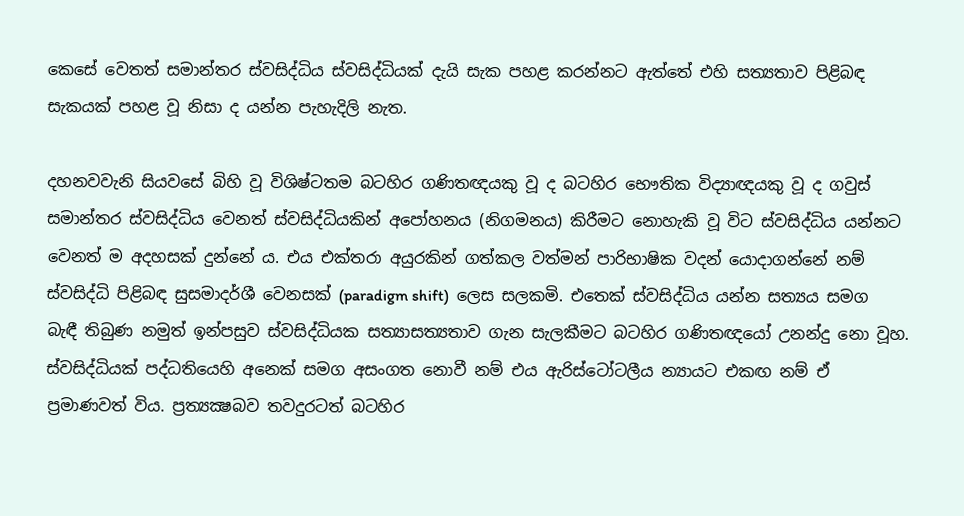කෙසේ වෙතත් සමාන්තර ස්වසිද්ධිය ස්වසිද්ධියක් දැයි සැක පහළ කරන්නට ඇත්තේ එහි සත්‍යතාව පිළිබඳ සැකයක් පහළ වූ නිසා ද යන්න පැහැදිලි නැත.

දහනවවැනි සියවසේ බිහි වූ විශිෂ්ටතම බටහිර ගණිතඥයකු වූ ද බටහිර භෞතික විද්‍යාඥයකු වූ ද ගවුස් සමාන්තර ස්වසිද්ධිය වෙනත් ස්වසිද්ධියකින් අපෝහනය (නිගමනය) කිරීමට නොහැකි වූ විට ස්වසිද්ධිය යන්නට වෙනත් ම අදහසක් දුන්නේ ය. එය එක්තරා අයුරකින් ගත්කල වත්මන් පාරිභාෂික වදන් යොදාගන්නේ නම් ස්වසිද්ධි පිළිබඳ සුසමාදර්ශී වෙනසක් (paradigm shift)  ලෙස සලකමි. එතෙක් ස්වසිද්ධිය යන්න සත්‍යය සමග බැඳී තිබුණ නමුත් ඉන්පසුව ස්වසිද්ධියක සත්‍යාසත්‍යතාව ගැන සැලකීමට බටහිර ගණිතඥයෝ උනන්දු නො වූහ. ස්වසිද්ධියක් පද්ධතියෙහි අනෙක් සමග අසංගත නොවී නම් එය ඇරිස්ටෝටලීය න්‍යායට එකඟ නම් ඒ ප්‍රමාණවත් විය. ප්‍රත්‍යක්‍ෂබව තවදුරටත් බටහිර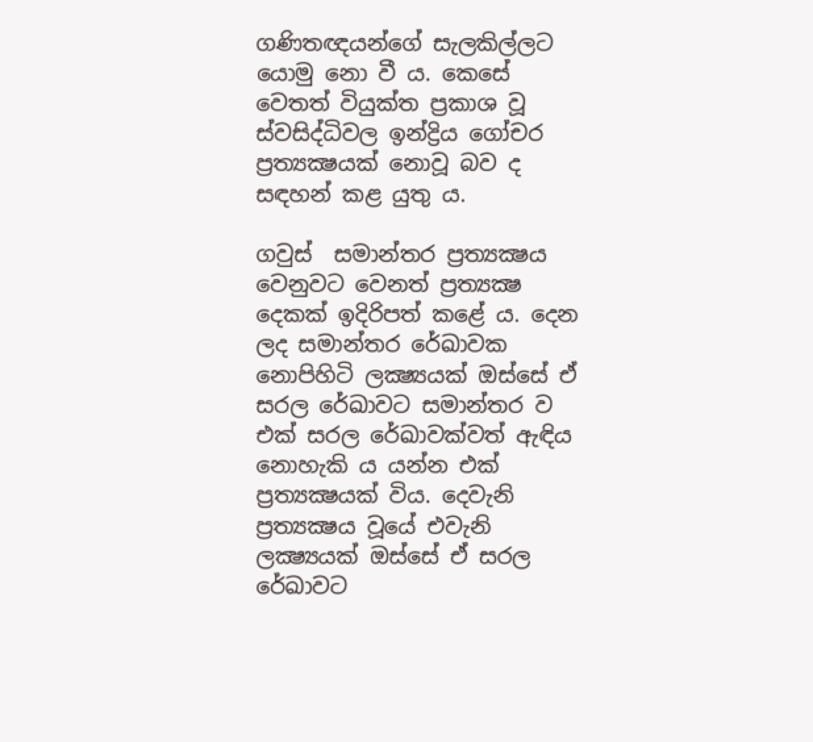ගණිතඥයන්ගේ සැලකිල්ලට යොමු නො වී ය. කෙසේ වෙතත් වියුක්ත ප්‍රකාශ වූ ස්වසිද්ධිවල ඉන්ද්‍රිය ගෝචර ප්‍රත්‍යක්‍ෂයක් නොවූ බව ද සඳහන් කළ යුතු ය.

ගවුස්  සමාන්තර ප්‍රත්‍යක්‍ෂය වෙනුවට වෙනත් ප්‍රත්‍යක්‍ෂ දෙකක් ඉදිරිපත් කළේ ය. දෙන ලද සමාන්තර රේඛාවක නොපිහිටි ලක්‍ෂ්‍යයක් ඔස්සේ ඒ සරල රේඛාවට සමාන්තර ව එක් සරල රේඛාවක්වත් ඇඳිය නොහැකි ය යන්න එක් ප්‍රත්‍යක්‍ෂයක් විය. දෙවැනි ප්‍රත්‍යක්‍ෂය වූයේ එවැනි ලක්‍ෂ්‍යයක් ඔස්සේ ඒ සරල රේඛාවට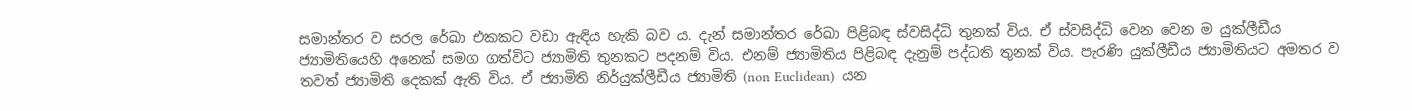සමාන්තර ව සරල රේඛා එකකට වඩා ඇඳිය හැකි බව ය. දැන් සමාන්තර රේඛා පිළිබඳ ස්වසිද්ධි තුනක් විය. ඒ ස්වසිද්ධි වෙන වෙන ම යුක්ලීඩීය ජ්‍යාමිතියෙහි අනෙක් සමග ගත්විට ජ්‍යාමිති තුනකට පදනම් විය. එනම් ජ්‍යාමිතිය පිළිබඳ දැනුම් පද්ධති තුනක් විය. පැරණි යුක්ලීඩීය ජ්‍යාමිතියට අමතර ව තවත් ජ්‍යාමිති දෙකක් ඇති විය. ඒ ජ්‍යාමිති නිර්යුක්ලීඩීය ජ්‍යාමිති (non Euclidean)  යන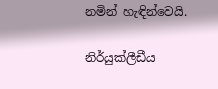නමින් හැඳින්වෙයි.

නිර්යුක්ලීඩීය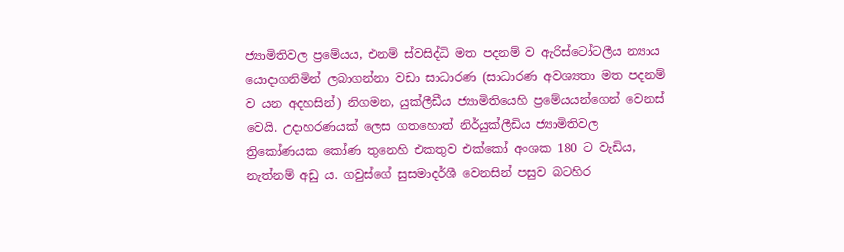ජ්‍යාමිතිවල ප්‍රමේයය, එනම් ස්වසිද්ධි මත පදනම් ව ඇරිස්ටෝටලීය න්‍යාය යොදාගනිමින් ලබාගන්නා වඩා සාධාරණ (සාධාරණ අවශ්‍යතා මත පදනම් ව යන අදහසින්) නිගමන, යුක්ලීඩීය ජ්‍යාමිතියෙහි ප්‍රමේයයන්ගෙන් වෙනස් වෙයි. උදාහරණයක් ලෙස ගතහොත් නිර්යුක්ලීඩිය ජ්‍යාමිතිවල ත්‍රිකෝණයක කෝණ තුනෙහි එකතුව එක්කෝ අංශක 180 ට වැඩිය, නැත්නම් අඩු ය. ගවුස්ගේ සුසමාදර්ශී වෙනසින් පසුව බටහිර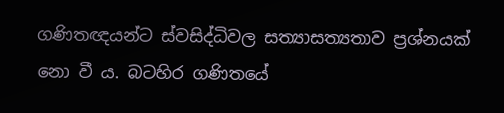ගණිතඥයන්ට ස්වසිද්ධිවල සත්‍යාසත්‍යතාව ප්‍රශ්නයක් නො වී ය. බටහිර ගණිතයේ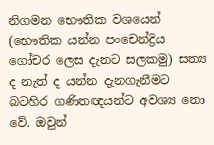නිගමන භෞතික වශයෙන් (භෞතික යන්න පංචෙන්ද්‍රිය ගෝචර ලෙස දැනට සලකමු) සත්‍ය ද නැත් ද යන්න දැනගැනීමට  බටහිර ගණිතඥයන්ට අවශ්‍ය නො වේ. ඔවුන්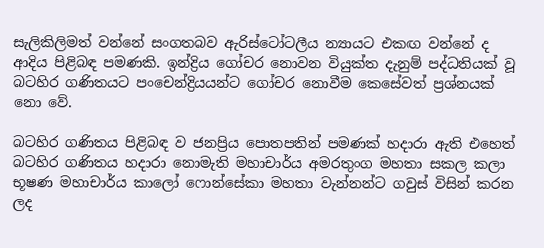සැලිකිලිමත් වන්නේ සංගතබව ඇරිස්ටෝටලීය න්‍යායට එකඟ වන්නේ ද ආදිය පිළිබඳ පමණකි. ඉන්ද්‍රිය ගෝචර නොවන වියුක්ත දැනුම් පද්ධතියක් වූ බටහිර ගණිතයට පංචෙන්ද්‍රියයන්ට ගෝචර නොවීම කෙසේවත් ප්‍රශ්නයක් නො වේ.

බටහිර ගණිතය පිළිබඳ ව ජනප්‍රිය පොතපතින් පමණක් හදාරා ඇති එහෙත් බටහිර ගණිතය හදාරා නොමැති මහාචාර්ය අමරතුංග මහතා සකල කලා භූෂණ මහාචාර්ය කාලෝ ෆොන්සේකා මහතා වැන්නන්ට ගවුස් විසින් කරන ලද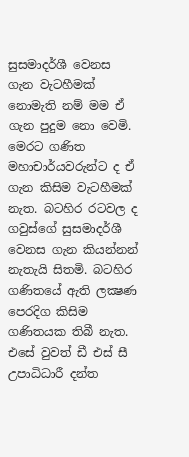සුසමාදර්ශී වෙනස ගැන වැටහීමක් නොමැති නම් මම ඒ ගැන පුදුම නො වෙමි. මෙරට ගණිත මහාචාර්යවරුන්ට ද ඒ ගැන කිසිම වැටහීමක් නැත. බටහිර රටවල ද ගවුස්ගේ සුසමාදර්ශී වෙනස ගැන කියන්නන් නැතැයි සිතමි. බටහිර ගණිතයේ ඇති ලක්‍ෂණ පෙරදිග කිසිම ගණිතයක තිබී නැත. එසේ වුවත් ඩී එස් සී උපාධිධාරී දන්ත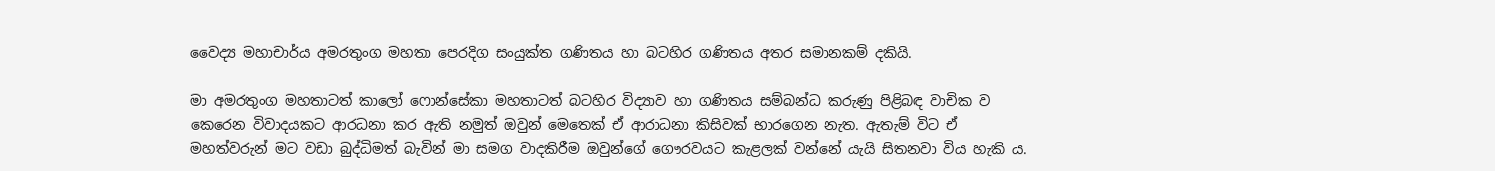වෛද්‍ය මහාචාර්ය අමරතුංග මහතා පෙරදිග සංයුක්ත ගණිතය හා බටහිර ගණිතය අතර සමානකම් දකියි.

මා අමරතුංග මහතාටත් කාලෝ ෆොන්සේකා මහතාටත් බටහිර විද්‍යාව හා ගණිතය සම්බන්ධ කරුණු පිළිබඳ වාචික ව කෙරෙන විවාදයකට ආරධනා කර ඇති නමුත් ඔවුන් මෙතෙක් ඒ ආරාධනා කිසිවක් භාරගෙන නැත. ඇතැම් විට ඒ මහත්වරුන් මට වඩා බුද්ධිමත් බැවින් මා සමග වාදකිරීම ඔවුන්ගේ ගෞරවයට කැළලක් වන්නේ යැයි සිතනවා විය හැකි ය.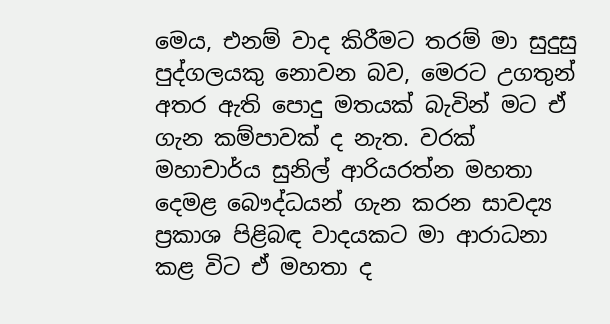මෙය, එනම් වාද කිරීමට තරම් මා සුදුසු පුද්ගලයකු නොවන බව, මෙරට උගතුන් අතර ඇති පොදු මතයක් බැවින් මට ඒ ගැන කම්පාවක් ද නැත. වරක් මහාචාර්ය සුනිල් ආරියරත්න මහතා දෙමළ බෞද්ධයන් ගැන කරන සාවද්‍ය ප්‍රකාශ පිළිබඳ වාදයකට මා ආරාධනා කළ විට ඒ මහතා ද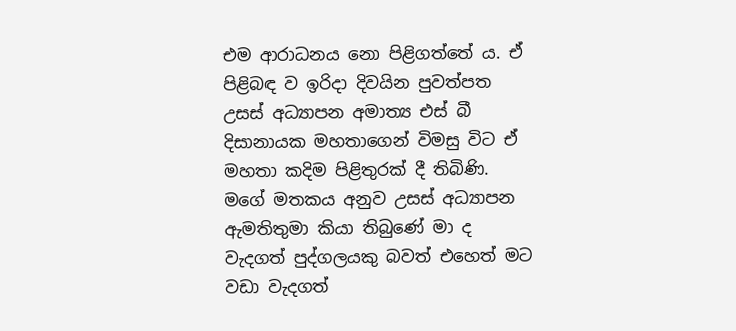එම ආරාධනය නො පිළිගත්තේ ය. ඒ පිළිබඳ ව ඉරිදා දිවයින පුවත්පත උසස් අධ්‍යාපන අමාත්‍ය එස් බී දිසානායක මහතාගෙන් විමසු විට ඒ මහතා කදිම පිළිතුරක් දී තිබිණි. මගේ මතකය අනුව උසස් අධ්‍යාපන ඇමතිතුමා කියා තිබුණේ මා ද වැදගත් පුද්ගලයකු බවත් එහෙත් මට වඩා වැදගත්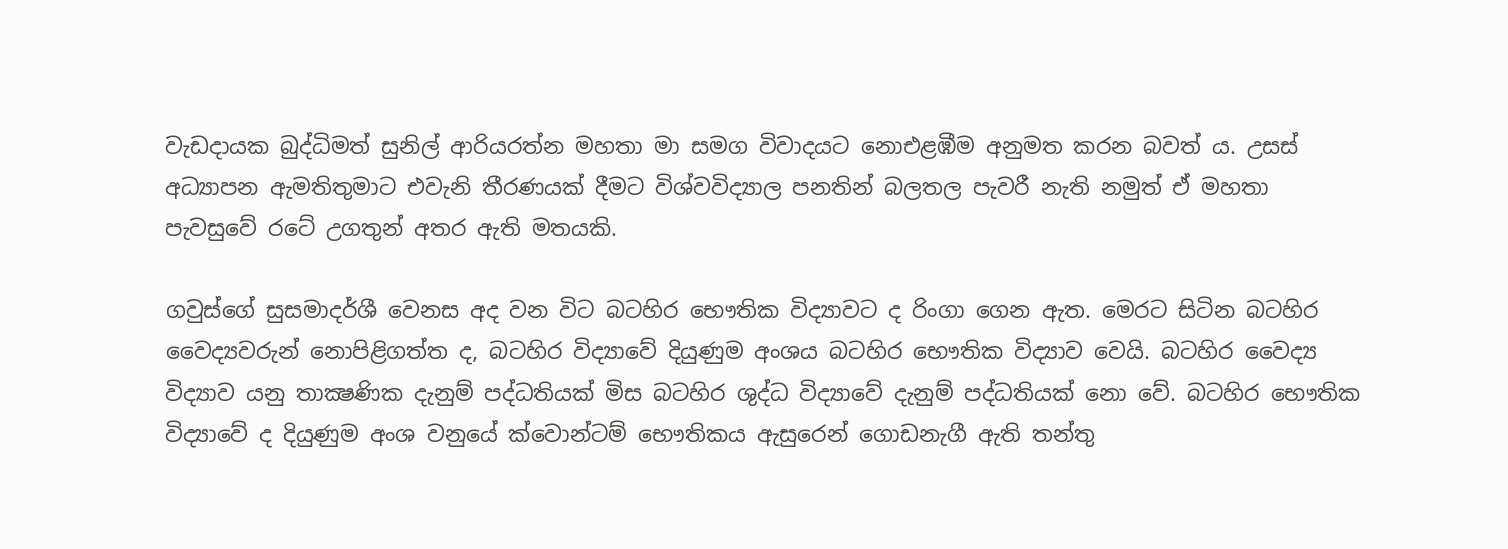වැඩදායක බුද්ධිමත් සුනිල් ආරියරත්න මහතා මා සමග විවාදයට නොඑළඹීම අනුමත කරන බවත් ය. උසස් අධ්‍යාපන ඇමතිතුමාට එවැනි තීරණයක් දීමට විශ්වවිද්‍යාල පනතින් බලතල පැවරී නැති නමුත් ඒ මහතා පැවසුවේ රටේ උගතුන් අතර ඇති මතයකි.

ගවුස්ගේ සුසමාදර්ශී වෙනස අද වන විට බටහිර භෞතික විද්‍යාවට ද රිංගා ගෙන ඇත. මෙරට සිටින බටහිර වෛද්‍යවරුන් නොපිළිගත්ත ද, බටහිර විද්‍යාවේ දියුණුම අංශය බටහිර භෞතික විද්‍යාව වෙයි. බටහිර වෛද්‍ය විද්‍යාව යනු තාක්‍ෂණික දැනුම් පද්ධතියක් මිස බටහිර ශුද්ධ විද්‍යාවේ දැනුම් පද්ධතියක් නො වේ. බටහිර භෞතික විද්‍යාවේ ද දියුණුම අංශ වනුයේ ක්වොන්ටම් භෞතිකය ඇසුරෙන් ගොඩනැගී ඇති තන්තු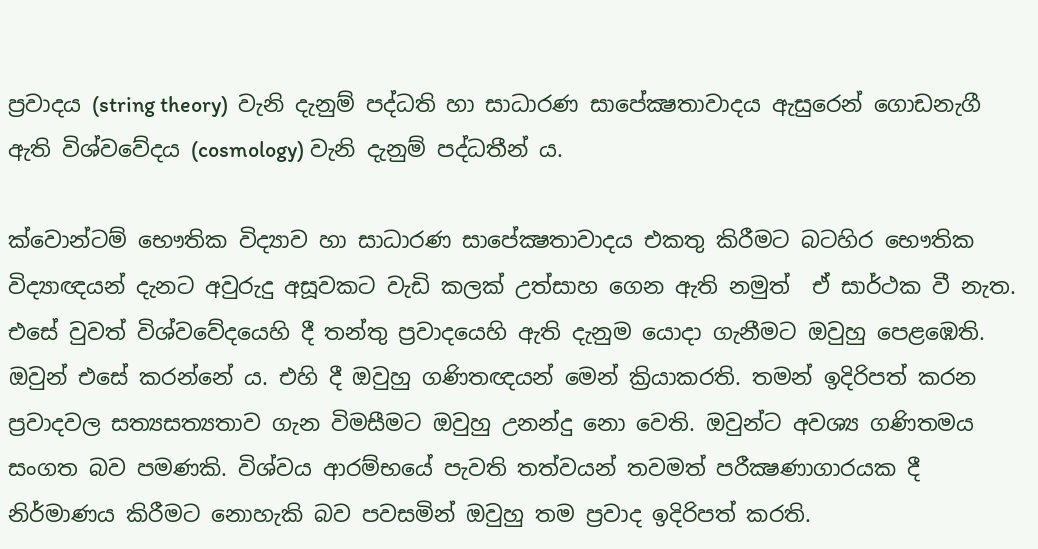ප්‍රවාදය (string theory)  වැනි දැනුම් පද්ධති හා සාධාරණ සාපේක්‍ෂතාවාදය ඇසුරෙන් ගොඩනැගී ඇති විශ්වවේදය (cosmology) වැනි දැනුම් පද්ධතීන් ය.

ක්වොන්ටම් භෞතික විද්‍යාව හා සාධාරණ සාපේක්‍ෂතාවාදය එකතු කිරීමට බටහිර භෞතික විද්‍යාඥයන් දැනට අවුරුදු අසූවකට වැඩි කලක් උත්සාහ ගෙන ඇති නමුත්  ඒ සාර්ථක වී නැත. එසේ වුවත් විශ්වවේදයෙහි දී තන්තු ප්‍රවාදයෙහි ඇති දැනුම යොදා ගැනීමට ඔවුහු පෙළඹෙති. ඔවුන් එසේ කරන්නේ ය. එහි දී ඔවුහු ගණිතඥයන් මෙන් ක්‍රියාකරති. තමන් ඉදිරිපත් කරන ප්‍රවාදවල සත්‍යසත්‍යතාව ගැන විමසීමට ඔවුහු උනන්දු නො වෙති. ඔවුන්ට අවශ්‍ය ගණිතමය සංගත බව පමණකි. විශ්වය ආරම්භයේ පැවති තත්වයන් තවමත් පරීක්‍ෂණාගාරයක දී නිර්මාණය කිරීමට නොහැකි බව පවසමින් ඔවුහු තම ප්‍රවාද ඉදිරිපත් කරති.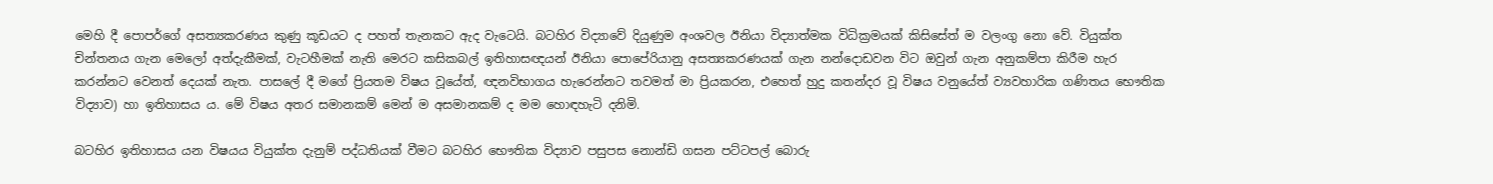මෙහි දී පොපර්ගේ අසත්‍යකරණය කුණු කූඩයට ද පහත් තැනකට ඇද වැටෙයි. බටහිර විද්‍යාවේ දියුණුම අංශවල ඊනියා විද්‍යාත්මක විධික්‍රමයක් කිසිසේත් ම වලංගු නො වේ. වියුක්ත චින්තනය ගැන මෙලෝ අත්දැකීමක්, වැටහීමක් නැති මෙරට කසිකබල් ඉතිහාසඥයන් ඊනියා පොපේරියානු අසත්‍යකරණයක් ගැන නන්දොඩවන විට ඔවුන් ගැන අනුකම්පා කිරීම හැර කරන්නට වෙනත් දෙයක් නැත. පාසලේ දී මගේ ප්‍රියතම විෂය වූයේත්, ඥනවිභාගය හැරෙන්නට තවමත් මා ප්‍රියකරන, එහෙත් හුදු කතන්දර වූ විෂය වනුයේත් ව්‍යවහාරික ගණිතය භෞතික විද්‍යාව) හා ඉතිහාසය ය. මේ විෂය අතර සමානකම් මෙන් ම අසමානකම් ද මම හොඳහැටි දනිමි.

බටහිර ඉතිහාසය යන විෂයය වියුක්ත දැනුම් පද්ධතියක් වීමට බටහිර භෞතික විද්‍යාව පසුපස නොන්ඩි ගසන පට්ටපල් බොරු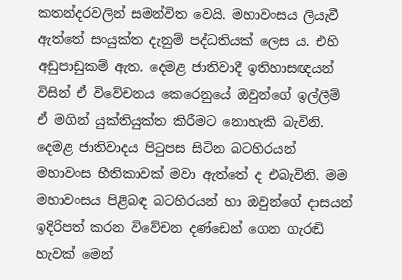කතන්දරවලින් සමන්විත වෙයි. මහාවංසය ලියැවී ඇත්තේ සංයුක්ත දැනුම් පද්ධතියක් ලෙස ය. එහි අඩුපාඩුකම් ඇත. දෙමළ ජාතිවාදී ඉතිහාසඥයන් විසින් ඒ විවේචනය කෙරෙනුයේ ඔවුන්ගේ ඉල්ලීම් ඒ මගින් යුක්තියුක්ත කිරීමට නොහැකි බැවිනි. දෙමළ ජාතිවාදය පිටුපස සිටින බටහිරයන් මහාවංස භීතිකාවක් මවා ඇත්තේ ද එබැවිනි. මම මහාවංසය පිළිබඳ බටහිරයන් හා ඔවුන්ගේ දාසයන් ඉදිරිපත් කරන විවේචන දණ්ඩෙන් ගෙන ගැරඬි හැවක් මෙන්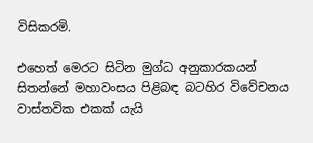විසිකරමි.

එහෙත් මෙරට සිටින මුග්ධ අනුකාරකයන් සිතන්නේ මහාවංසය පිළිබඳ බටහිර විවේචනය වාස්තවික එකක් යැයි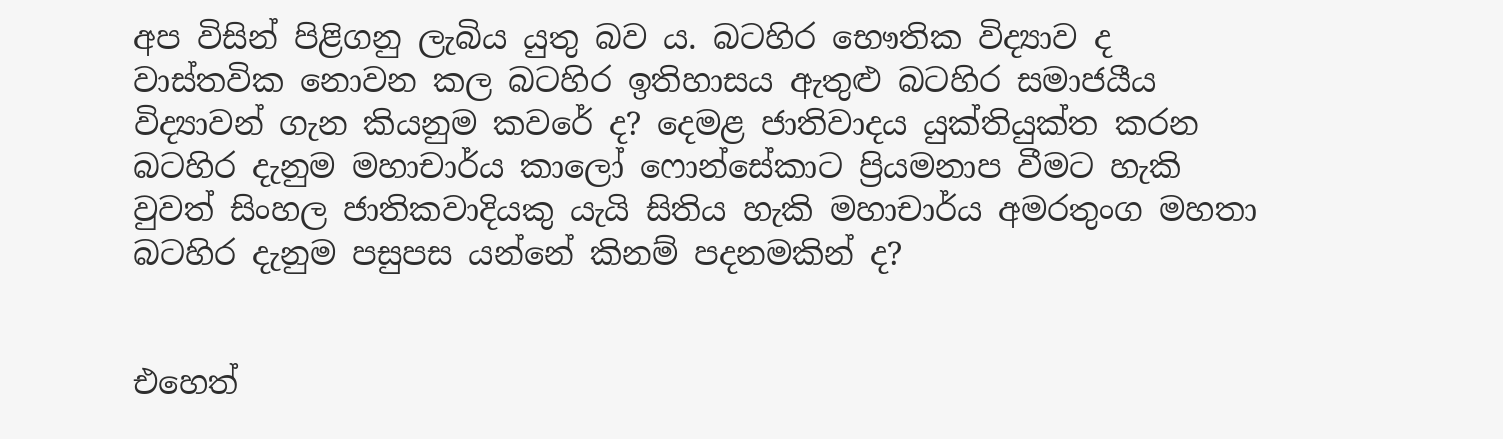අප විසින් පිළිගනු ලැබිය යුතු බව ය. බටහිර භෞතික විද්‍යාව ද වාස්තවික නොවන කල බටහිර ඉතිහාසය ඇතුළු බටහිර සමාජයීය විද්‍යාවන් ගැන කියනුම කවරේ ද? දෙමළ ජාතිවාදය යුක්තියුක්ත කරන බටහිර දැනුම මහාචාර්ය කාලෝ ෆොන්සේකාට ප්‍රියමනාප වීමට හැකි වුවත් සිංහල ජාතිකවාදියකු යැයි සිතිය හැකි මහාචාර්ය අමරතුංග මහතා බටහිර දැනුම පසුපස යන්නේ කිනම් පදනමකින් ද?


එහෙත්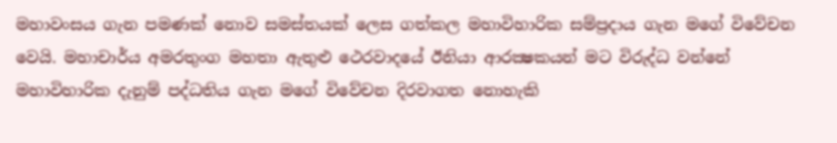මහාවංසය ගැන පමණක් නොව සමස්තයක් ලෙස ගත්කල මහාවිහාරික සම්ප්‍රදාය ගැන මගේ විවේචන වෙයි. මහාචාර්ය අමරතුංග මහතා ඇතුළු ථෙරවාදයේ ඊනියා ආරක්‍ෂකයන් මට විරුද්ධ වන්නේ මහාවිහාරික දැනුම් පද්ධතිය ගැන මගේ විවේචන දිරවාගත නොහැකි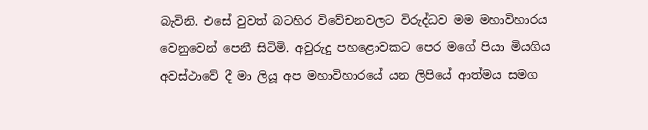බැවිනි. එසේ වුවත් බටහිර විවේචනවලට විරුද්ධව මම මහාවිහාරය වෙනුවෙන් පෙනී සිටිමි. අවුරුදු පහළොවකට පෙර මගේ පියා මියගිය අවස්ථාවේ දී මා ලියූ අප මහාවිහාරයේ යන ලිපියේ ආත්මය සමග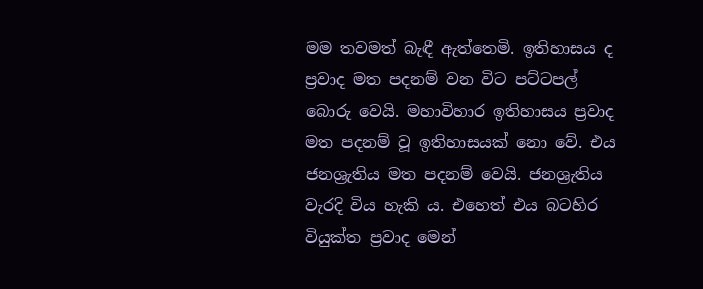මම තවමත් බැඳී ඇත්තෙමි. ඉතිහාසය ද ප්‍රවාද මත පදනම් වන විට පට්ටපල් බොරු වෙයි. මහාවිහාර ඉතිහාසය ප්‍රවාද මත පදනම් වූ ඉතිහාසයක් නො වේ. එය ජනශ්‍රැතිය මත පදනම් වෙයි. ජනශ්‍රැතිය වැරදි විය හැකි ය. එහෙත් එය බටහිර වියුක්ත ප්‍රවාද මෙන්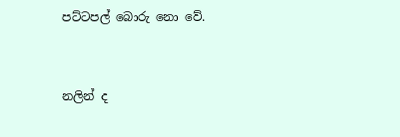පට්ටපල් බොරු නො වේ.


නලින් ද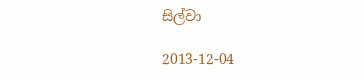සිල්වා

2013-12-04